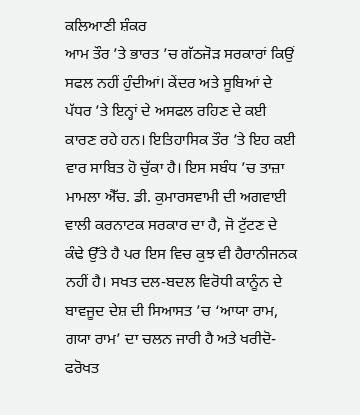ਕਲਿਆਣੀ ਸ਼ੰਕਰ
ਆਮ ਤੌਰ ’ਤੇ ਭਾਰਤ ’ਚ ਗੱਠਜੋੜ ਸਰਕਾਰਾਂ ਕਿਉਂ ਸਫਲ ਨਹੀਂ ਹੁੰਦੀਆਂ। ਕੇਂਦਰ ਅਤੇ ਸੂਬਿਆਂ ਦੇ ਪੱਧਰ ’ਤੇ ਇਨ੍ਹਾਂ ਦੇ ਅਸਫਲ ਰਹਿਣ ਦੇ ਕਈ ਕਾਰਣ ਰਹੇ ਹਨ। ਇਤਿਹਾਸਿਕ ਤੌਰ ’ਤੇ ਇਹ ਕਈ ਵਾਰ ਸਾਬਿਤ ਹੋ ਚੁੱਕਾ ਹੈ। ਇਸ ਸਬੰਧ ’ਚ ਤਾਜ਼ਾ ਮਾਮਲਾ ਐੱਚ. ਡੀ. ਕੁਮਾਰਸਵਾਮੀ ਦੀ ਅਗਵਾਈ ਵਾਲੀ ਕਰਨਾਟਕ ਸਰਕਾਰ ਦਾ ਹੈ, ਜੋ ਟੁੱਟਣ ਦੇ ਕੰਢੇ ਉੱਤੇ ਹੈ ਪਰ ਇਸ ਵਿਚ ਕੁਝ ਵੀ ਹੈਰਾਨੀਜਨਕ ਨਹੀਂ ਹੈ। ਸਖਤ ਦਲ-ਬਦਲ ਵਿਰੋਧੀ ਕਾਨੂੰਨ ਦੇ ਬਾਵਜੂਦ ਦੇਸ਼ ਦੀ ਸਿਆਸਤ ’ਚ ‘ਆਯਾ ਰਾਮ, ਗਯਾ ਰਾਮ’ ਦਾ ਚਲਨ ਜਾਰੀ ਹੈ ਅਤੇ ਖਰੀਦੋ-ਫਰੋਖਤ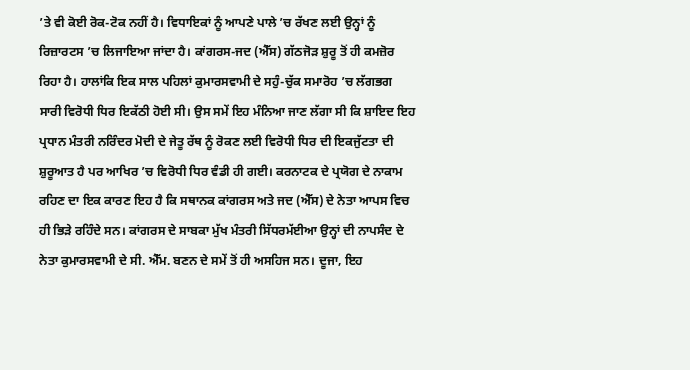’ਤੇ ਵੀ ਕੋਈ ਰੋਕ-ਟੋਕ ਨਹੀਂ ਹੈ। ਵਿਧਾਇਕਾਂ ਨੂੰ ਆਪਣੇ ਪਾਲੇ ’ਚ ਰੱਖਣ ਲਈ ਉਨ੍ਹਾਂ ਨੂੰ ਰਿਜ਼ਾਰਟਸ ’ਚ ਲਿਜਾਇਆ ਜਾਂਦਾ ਹੈ। ਕਾਂਗਰਸ-ਜਦ (ਐੱਸ) ਗੱਠਜੋੜ ਸ਼ੁਰੂ ਤੋਂ ਹੀ ਕਮਜ਼ੋਰ ਰਿਹਾ ਹੈ। ਹਾਲਾਂਕਿ ਇਕ ਸਾਲ ਪਹਿਲਾਂ ਕੁਮਾਰਸਵਾਮੀ ਦੇ ਸਹੁੰ-ਚੁੱਕ ਸਮਾਰੋਹ ’ਚ ਲੱਗਭਗ ਸਾਰੀ ਵਿਰੋਧੀ ਧਿਰ ਇਕੱਠੀ ਹੋਈ ਸੀ। ਉਸ ਸਮੇਂ ਇਹ ਮੰਨਿਆ ਜਾਣ ਲੱਗਾ ਸੀ ਕਿ ਸ਼ਾਇਦ ਇਹ ਪ੍ਰਧਾਨ ਮੰਤਰੀ ਨਰਿੰਦਰ ਮੋਦੀ ਦੇ ਜੇਤੂ ਰੱਥ ਨੂੰ ਰੋਕਣ ਲਈ ਵਿਰੋਧੀ ਧਿਰ ਦੀ ਇਕਜੁੱਟਤਾ ਦੀ ਸ਼ੁਰੂਆਤ ਹੈ ਪਰ ਆਖਿਰ ’ਚ ਵਿਰੋਧੀ ਧਿਰ ਵੰਡੀ ਹੀ ਗਈ। ਕਰਨਾਟਕ ਦੇ ਪ੍ਰਯੋਗ ਦੇ ਨਾਕਾਮ ਰਹਿਣ ਦਾ ਇਕ ਕਾਰਣ ਇਹ ਹੈ ਕਿ ਸਥਾਨਕ ਕਾਂਗਰਸ ਅਤੇ ਜਦ (ਐੱਸ) ਦੇ ਨੇਤਾ ਆਪਸ ਵਿਚ ਹੀ ਭਿੜੇ ਰਹਿੰਦੇ ਸਨ। ਕਾਂਗਰਸ ਦੇ ਸਾਬਕਾ ਮੁੱਖ ਮੰਤਰੀ ਸਿੱਧਰਮੱਈਆ ਉਨ੍ਹਾਂ ਦੀ ਨਾਪਸੰਦ ਦੇ ਨੇਤਾ ਕੁਮਾਰਸਵਾਮੀ ਦੇ ਸੀ. ਐੱਮ. ਬਣਨ ਦੇ ਸਮੇਂ ਤੋਂ ਹੀ ਅਸਹਿਜ ਸਨ। ਦੂਜਾ, ਇਹ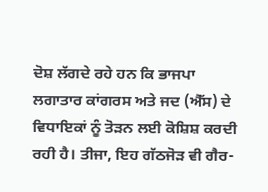ਦੋਸ਼ ਲੱਗਦੇ ਰਹੇ ਹਨ ਕਿ ਭਾਜਪਾ ਲਗਾਤਾਰ ਕਾਂਗਰਸ ਅਤੇ ਜਦ (ਐੱਸ) ਦੇ ਵਿਧਾਇਕਾਂ ਨੂੰ ਤੋੜਨ ਲਈ ਕੋਸ਼ਿਸ਼ ਕਰਦੀ ਰਹੀ ਹੈ। ਤੀਜਾ, ਇਹ ਗੱਠਜੋੜ ਵੀ ਗੈਰ-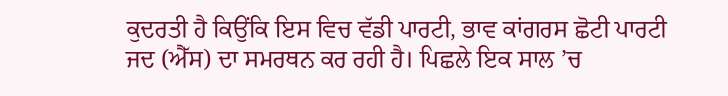ਕੁਦਰਤੀ ਹੈ ਕਿਉਂਕਿ ਇਸ ਵਿਚ ਵੱਡੀ ਪਾਰਟੀ, ਭਾਵ ਕਾਂਗਰਸ ਛੋਟੀ ਪਾਰਟੀ ਜਦ (ਐੱਸ) ਦਾ ਸਮਰਥਨ ਕਰ ਰਹੀ ਹੈ। ਪਿਛਲੇ ਇਕ ਸਾਲ ’ਚ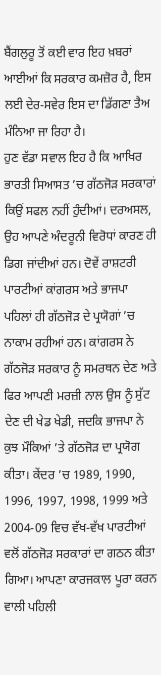ਬੈਂਗਲੁਰੂ ਤੋਂ ਕਈ ਵਾਰ ਇਹ ਖ਼ਬਰਾਂ ਆਈਆਂ ਕਿ ਸਰਕਾਰ ਕਮਜ਼ੋਰ ਹੈ, ਇਸ ਲਈ ਦੇਰ-ਸਵੇਰ ਇਸ ਦਾ ਡਿੱਗਣਾ ਤੈਅ ਮੰਨਿਆ ਜਾ ਰਿਹਾ ਹੈ।
ਹੁਣ ਵੱਡਾ ਸਵਾਲ ਇਹ ਹੈ ਕਿ ਆਖਿਰ ਭਾਰਤੀ ਸਿਆਸਤ ’ਚ ਗੱਠਜੋੜ ਸਰਕਾਰਾਂ ਕਿਉਂ ਸਫਲ ਨਹੀਂ ਹੁੰਦੀਆਂ। ਦਰਅਸਲ, ਉਹ ਆਪਣੇ ਅੰਦਰੂਨੀ ਵਿਰੋਧਾਂ ਕਾਰਣ ਹੀ ਡਿਗ ਜਾਂਦੀਆਂ ਹਨ। ਦੋਵੇਂ ਰਾਸ਼ਟਰੀ ਪਾਰਟੀਆਂ ਕਾਂਗਰਸ ਅਤੇ ਭਾਜਪਾ ਪਹਿਲਾਂ ਹੀ ਗੱਠਜੋੜ ਦੇ ਪ੍ਰਯੋਗਾਂ ’ਚ ਨਾਕਾਮ ਰਹੀਆਂ ਹਨ। ਕਾਂਗਰਸ ਨੇ ਗੱਠਜੋੜ ਸਰਕਾਰ ਨੂੰ ਸਮਰਥਨ ਦੇਣ ਅਤੇ ਫਿਰ ਆਪਣੀ ਮਰਜ਼ੀ ਨਾਲ ਉਸ ਨੂੰ ਸੁੱਟ ਦੇਣ ਦੀ ਖੇਡ ਖੇਡੀ, ਜਦਕਿ ਭਾਜਪਾ ਨੇ ਕੁਝ ਮੌਕਿਆਂ ’ਤੇ ਗੱਠਜੋੜ ਦਾ ਪ੍ਰਯੋਗ ਕੀਤਾ। ਕੇਂਦਰ ’ਚ 1989, 1990, 1996, 1997, 1998, 1999 ਅਤੇ 2004-09 ਵਿਚ ਵੱਖ-ਵੱਖ ਪਾਰਟੀਆਂ ਵਲੋਂ ਗੱਠਜੋੜ ਸਰਕਾਰਾਂ ਦਾ ਗਠਨ ਕੀਤਾ ਗਿਆ। ਆਪਣਾ ਕਾਰਜਕਾਲ ਪੂਰਾ ਕਰਨ ਵਾਲੀ ਪਹਿਲੀ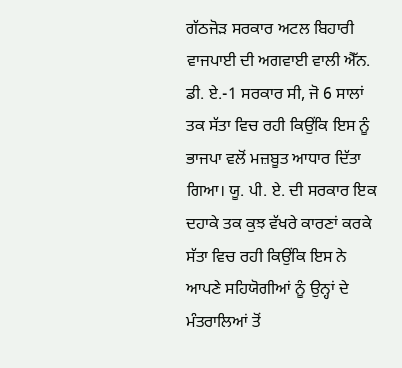ਗੱਠਜੋੜ ਸਰਕਾਰ ਅਟਲ ਬਿਹਾਰੀ ਵਾਜਪਾਈ ਦੀ ਅਗਵਾਈ ਵਾਲੀ ਐੱਨ. ਡੀ. ਏ.-1 ਸਰਕਾਰ ਸੀ, ਜੋ 6 ਸਾਲਾਂ ਤਕ ਸੱਤਾ ਵਿਚ ਰਹੀ ਕਿਉਂਕਿ ਇਸ ਨੂੰ ਭਾਜਪਾ ਵਲੋਂ ਮਜ਼ਬੂਤ ਆਧਾਰ ਦਿੱਤਾ ਗਿਆ। ਯੂ. ਪੀ. ਏ. ਦੀ ਸਰਕਾਰ ਇਕ ਦਹਾਕੇ ਤਕ ਕੁਝ ਵੱਖਰੇ ਕਾਰਣਾਂ ਕਰਕੇ ਸੱਤਾ ਵਿਚ ਰਹੀ ਕਿਉਂਕਿ ਇਸ ਨੇ ਆਪਣੇ ਸਹਿਯੋਗੀਆਂ ਨੂੰ ਉਨ੍ਹਾਂ ਦੇ ਮੰਤਰਾਲਿਆਂ ਤੋਂ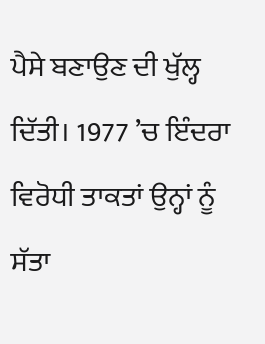ਪੈਸੇ ਬਣਾਉਣ ਦੀ ਖੁੱਲ੍ਹ ਦਿੱਤੀ। 1977 ’ਚ ਇੰਦਰਾ ਵਿਰੋਧੀ ਤਾਕਤਾਂ ਉਨ੍ਹਾਂ ਨੂੰ ਸੱਤਾ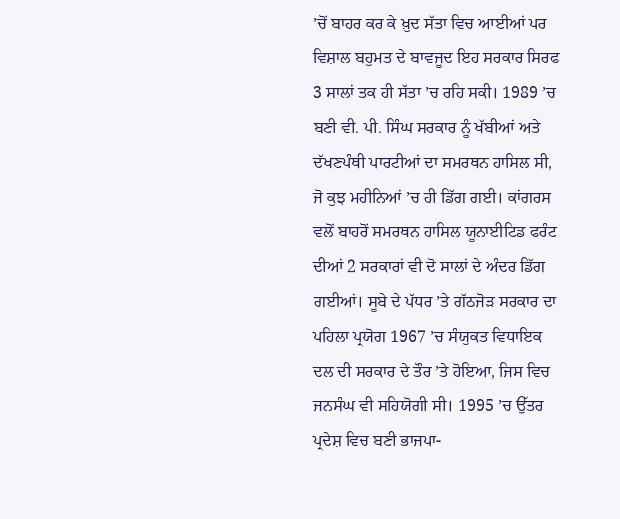’ਚੋਂ ਬਾਹਰ ਕਰ ਕੇ ਖ਼ੁਦ ਸੱਤਾ ਵਿਚ ਆਈਆਂ ਪਰ ਵਿਸ਼ਾਲ ਬਹੁਮਤ ਦੇ ਬਾਵਜੂਦ ਇਹ ਸਰਕਾਰ ਸਿਰਫ 3 ਸਾਲਾਂ ਤਕ ਹੀ ਸੱਤਾ ’ਚ ਰਹਿ ਸਕੀ। 1989 ’ਚ ਬਣੀ ਵੀ. ਪੀ. ਸਿੰਘ ਸਰਕਾਰ ਨੂੰ ਖੱਬੀਆਂ ਅਤੇ ਦੱਖਣਪੰਥੀ ਪਾਰਟੀਆਂ ਦਾ ਸਮਰਥਨ ਹਾਸਿਲ ਸੀ, ਜੋ ਕੁਝ ਮਹੀਨਿਆਂ ’ਚ ਹੀ ਡਿੱਗ ਗਈ। ਕਾਂਗਰਸ ਵਲੋਂ ਬਾਹਰੋਂ ਸਮਰਥਨ ਹਾਸਿਲ ਯੂਨਾਈਟਿਡ ਫਰੰਟ ਦੀਆਂ 2 ਸਰਕਾਰਾਂ ਵੀ ਦੋ ਸਾਲਾਂ ਦੇ ਅੰਦਰ ਡਿੱਗ ਗਈਆਂ। ਸੂਬੇ ਦੇ ਪੱਧਰ ’ਤੇ ਗੱਠਜੋੜ ਸਰਕਾਰ ਦਾ ਪਹਿਲਾ ਪ੍ਰਯੋਗ 1967 ’ਚ ਸੰਯੁਕਤ ਵਿਧਾਇਕ ਦਲ ਦੀ ਸਰਕਾਰ ਦੇ ਤੌਰ ’ਤੇ ਹੋਇਆ, ਜਿਸ ਵਿਚ ਜਨਸੰਘ ਵੀ ਸਹਿਯੋਗੀ ਸੀ। 1995 ’ਚ ਉੱਤਰ ਪ੍ਰਦੇਸ਼ ਵਿਚ ਬਣੀ ਭਾਜਪਾ-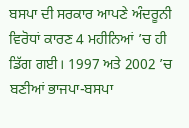ਬਸਪਾ ਦੀ ਸਰਕਾਰ ਆਪਣੇ ਅੰਦਰੂਨੀ ਵਿਰੋਧਾਂ ਕਾਰਣ 4 ਮਹੀਨਿਆਂ ’ਚ ਹੀ ਡਿੱਗ ਗਈ। 1997 ਅਤੇ 2002 ’ਚ ਬਣੀਆਂ ਭਾਜਪਾ-ਬਸਪਾ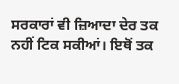ਸਰਕਾਰਾਂ ਵੀ ਜ਼ਿਆਦਾ ਦੇਰ ਤਕ ਨਹੀਂ ਟਿਕ ਸਕੀਆਂ। ਇਥੋਂ ਤਕ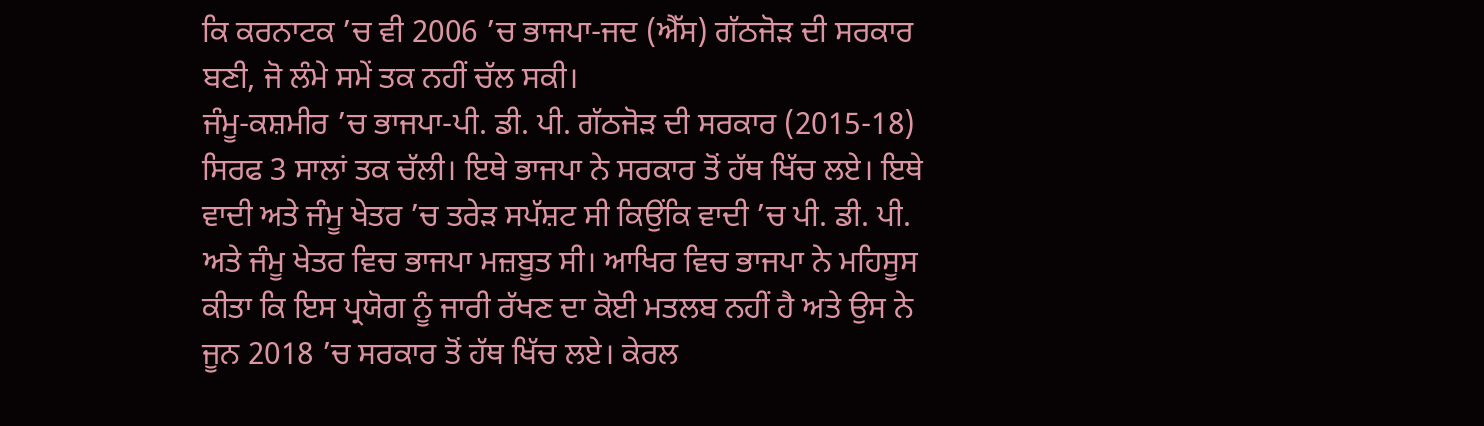ਕਿ ਕਰਨਾਟਕ ’ਚ ਵੀ 2006 ’ਚ ਭਾਜਪਾ-ਜਦ (ਐੱਸ) ਗੱਠਜੋੜ ਦੀ ਸਰਕਾਰ ਬਣੀ, ਜੋ ਲੰਮੇ ਸਮੇਂ ਤਕ ਨਹੀਂ ਚੱਲ ਸਕੀ।
ਜੰਮੂ-ਕਸ਼ਮੀਰ ’ਚ ਭਾਜਪਾ-ਪੀ. ਡੀ. ਪੀ. ਗੱਠਜੋੜ ਦੀ ਸਰਕਾਰ (2015-18) ਸਿਰਫ 3 ਸਾਲਾਂ ਤਕ ਚੱਲੀ। ਇਥੇ ਭਾਜਪਾ ਨੇ ਸਰਕਾਰ ਤੋਂ ਹੱਥ ਖਿੱਚ ਲਏ। ਇਥੇ ਵਾਦੀ ਅਤੇ ਜੰਮੂ ਖੇਤਰ ’ਚ ਤਰੇੜ ਸਪੱਸ਼ਟ ਸੀ ਕਿਉਂਕਿ ਵਾਦੀ ’ਚ ਪੀ. ਡੀ. ਪੀ. ਅਤੇ ਜੰਮੂ ਖੇਤਰ ਵਿਚ ਭਾਜਪਾ ਮਜ਼ਬੂਤ ਸੀ। ਆਖਿਰ ਵਿਚ ਭਾਜਪਾ ਨੇ ਮਹਿਸੂਸ ਕੀਤਾ ਕਿ ਇਸ ਪ੍ਰਯੋਗ ਨੂੰ ਜਾਰੀ ਰੱਖਣ ਦਾ ਕੋਈ ਮਤਲਬ ਨਹੀਂ ਹੈ ਅਤੇ ਉਸ ਨੇ ਜੂਨ 2018 ’ਚ ਸਰਕਾਰ ਤੋਂ ਹੱਥ ਖਿੱਚ ਲਏ। ਕੇਰਲ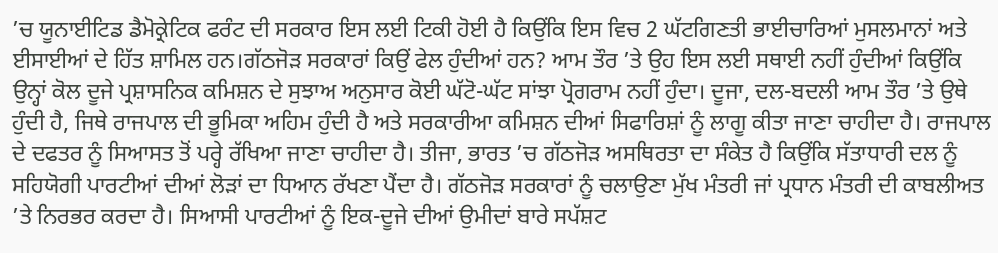’ਚ ਯੂਨਾਈਟਿਡ ਡੈਮੋਕ੍ਰੇਟਿਕ ਫਰੰਟ ਦੀ ਸਰਕਾਰ ਇਸ ਲਈ ਟਿਕੀ ਹੋਈ ਹੈ ਕਿਉਂਕਿ ਇਸ ਵਿਚ 2 ਘੱਟਗਿਣਤੀ ਭਾਈਚਾਰਿਆਂ ਮੁਸਲਮਾਨਾਂ ਅਤੇ ਈਸਾਈਆਂ ਦੇ ਹਿੱਤ ਸ਼ਾਮਿਲ ਹਨ।ਗੱਠਜੋੜ ਸਰਕਾਰਾਂ ਕਿਉਂ ਫੇਲ ਹੁੰਦੀਆਂ ਹਨ? ਆਮ ਤੌਰ ’ਤੇ ਉਹ ਇਸ ਲਈ ਸਥਾਈ ਨਹੀਂ ਹੁੰਦੀਆਂ ਕਿਉਂਕਿ ਉਨ੍ਹਾਂ ਕੋਲ ਦੂਜੇ ਪ੍ਰਸ਼ਾਸਨਿਕ ਕਮਿਸ਼ਨ ਦੇ ਸੁਝਾਅ ਅਨੁਸਾਰ ਕੋਈ ਘੱਟੋ-ਘੱਟ ਸਾਂਝਾ ਪ੍ਰੋਗਰਾਮ ਨਹੀਂ ਹੁੰਦਾ। ਦੂਜਾ, ਦਲ-ਬਦਲੀ ਆਮ ਤੌਰ ’ਤੇ ਉਥੇ ਹੁੰਦੀ ਹੈ, ਜਿਥੇ ਰਾਜਪਾਲ ਦੀ ਭੂਮਿਕਾ ਅਹਿਮ ਹੁੰਦੀ ਹੈ ਅਤੇ ਸਰਕਾਰੀਆ ਕਮਿਸ਼ਨ ਦੀਆਂ ਸਿਫਾਰਿਸ਼ਾਂ ਨੂੰ ਲਾਗੂ ਕੀਤਾ ਜਾਣਾ ਚਾਹੀਦਾ ਹੈ। ਰਾਜਪਾਲ ਦੇ ਦਫਤਰ ਨੂੰ ਸਿਆਸਤ ਤੋਂ ਪਰ੍ਹੇ ਰੱਖਿਆ ਜਾਣਾ ਚਾਹੀਦਾ ਹੈ। ਤੀਜਾ, ਭਾਰਤ ’ਚ ਗੱਠਜੋੜ ਅਸਥਿਰਤਾ ਦਾ ਸੰਕੇਤ ਹੈ ਕਿਉਂਕਿ ਸੱਤਾਧਾਰੀ ਦਲ ਨੂੰ ਸਹਿਯੋਗੀ ਪਾਰਟੀਆਂ ਦੀਆਂ ਲੋੜਾਂ ਦਾ ਧਿਆਨ ਰੱਖਣਾ ਪੈਂਦਾ ਹੈ। ਗੱਠਜੋੜ ਸਰਕਾਰਾਂ ਨੂੰ ਚਲਾਉਣਾ ਮੁੱਖ ਮੰਤਰੀ ਜਾਂ ਪ੍ਰਧਾਨ ਮੰਤਰੀ ਦੀ ਕਾਬਲੀਅਤ ’ਤੇ ਨਿਰਭਰ ਕਰਦਾ ਹੈ। ਸਿਆਸੀ ਪਾਰਟੀਆਂ ਨੂੰ ਇਕ-ਦੂਜੇ ਦੀਆਂ ਉਮੀਦਾਂ ਬਾਰੇ ਸਪੱਸ਼ਟ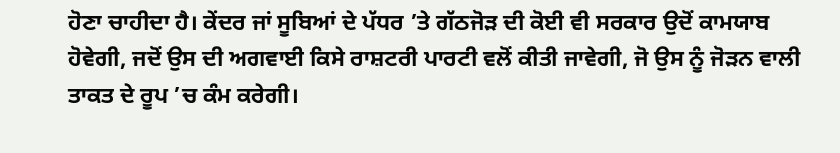ਹੋਣਾ ਚਾਹੀਦਾ ਹੈ। ਕੇਂਦਰ ਜਾਂ ਸੂਬਿਆਂ ਦੇ ਪੱਧਰ ’ਤੇ ਗੱਠਜੋੜ ਦੀ ਕੋਈ ਵੀ ਸਰਕਾਰ ਉਦੋਂ ਕਾਮਯਾਬ ਹੋਵੇਗੀ, ਜਦੋਂ ਉਸ ਦੀ ਅਗਵਾਈ ਕਿਸੇ ਰਾਸ਼ਟਰੀ ਪਾਰਟੀ ਵਲੋਂ ਕੀਤੀ ਜਾਵੇਗੀ, ਜੋ ਉਸ ਨੂੰ ਜੋੜਨ ਵਾਲੀ ਤਾਕਤ ਦੇ ਰੂਪ ’ਚ ਕੰਮ ਕਰੇਗੀ।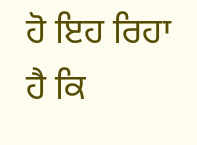ਹੋ ਇਹ ਰਿਹਾ ਹੈ ਕਿ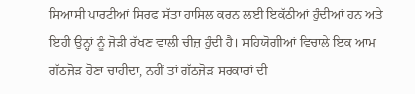ਸਿਆਸੀ ਪਾਰਟੀਆਂ ਸਿਰਫ ਸੱਤਾ ਹਾਸਿਲ ਕਰਨ ਲਈ ਇਕੱਠੀਆਂ ਹੁੰਦੀਆਂ ਹਨ ਅਤੇ ਇਹੀ ਉਨ੍ਹਾਂ ਨੂੰ ਜੋੜੀ ਰੱਖਣ ਵਾਲੀ ਚੀਜ਼ ਹੁੰਦੀ ਹੈ। ਸਹਿਯੋਗੀਆਂ ਵਿਚਾਲੇ ਇਕ ਆਮ ਗੱਠਜੋੜ ਹੋਣਾ ਚਾਹੀਦਾ, ਨਹੀਂ ਤਾਂ ਗੱਠਜੋੜ ਸਰਕਾਰਾਂ ਦੀ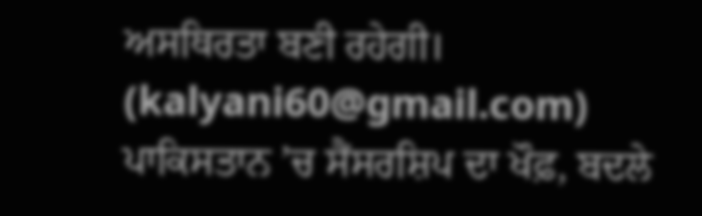ਅਸਥਿਰਤਾ ਬਣੀ ਰਹੇਗੀ।
(kalyani60@gmail.com)
ਪਾਕਿਸਤਾਨ ’ਚ ਸੈਂਸਰਸ਼ਿਪ ਦਾ ਖੌਫ਼, ਬਦਲੇ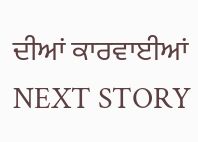ਦੀਆਂ ਕਾਰਵਾਈਆਂ
NEXT STORY